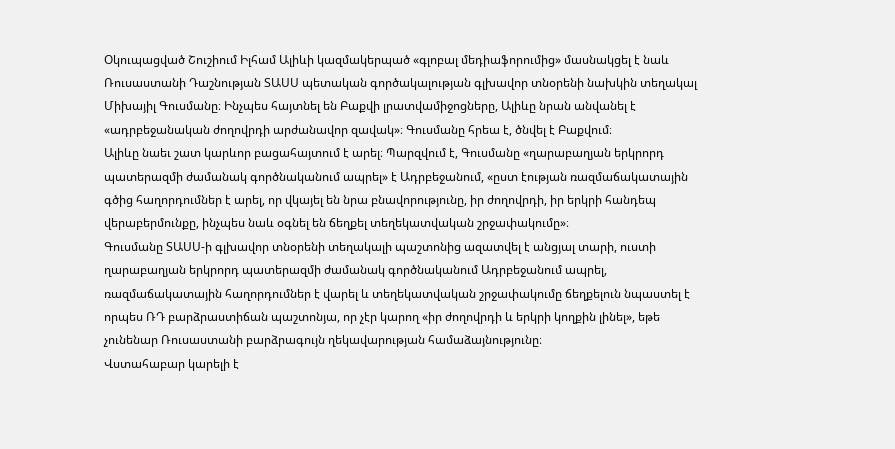Օկուպացված Շուշիում Իլհամ Ալիևի կազմակերպած «գլոբալ մեդիաֆորումից» մասնակցել է նաև Ռուսաստանի Դաշնության ՏԱՍՍ պետական գործակալության գլխավոր տնօրենի նախկին տեղակալ Միխայիլ Գուսմանը։ Ինչպես հայտնել են Բաքվի լրատվամիջոցները, Ալիևը նրան անվանել է «ադրբեջանական ժողովրդի արժանավոր զավակ»։ Գուսմանը հրեա է, ծնվել է Բաքվում։
Ալիևը նաեւ շատ կարևոր բացահայտում է արել։ Պարզվում է, Գուսմանը «ղարաբաղյան երկրորդ պատերազմի ժամանակ գործնականում ապրել» է Ադրբեջանում, «ըստ էության ռազմաճակատային գծից հաղորդումներ է արել, որ վկայել են նրա բնավորությունը, իր ժողովրդի, իր երկրի հանդեպ վերաբերմունքը, ինչպես նաև օգնել են ճեղքել տեղեկատվական շրջափակումը»։
Գուսմանը ՏԱՍՍ-ի գլխավոր տնօրենի տեղակալի պաշտոնից ազատվել է անցյալ տարի, ուստի ղարաբաղյան երկրորդ պատերազմի ժամանակ գործնականում Ադրբեջանում ապրել, ռազմաճակատային հաղորդումներ է վարել և տեղեկատվական շրջափակումը ճեղքելուն նպաստել է որպես ՌԴ բարձրաստիճան պաշտոնյա, որ չէր կարող «իր ժողովրդի և երկրի կողքին լինել», եթե չունենար Ռուսաստանի բարձրագույն ղեկավարության համաձայնությունը։
Վստահաբար կարելի է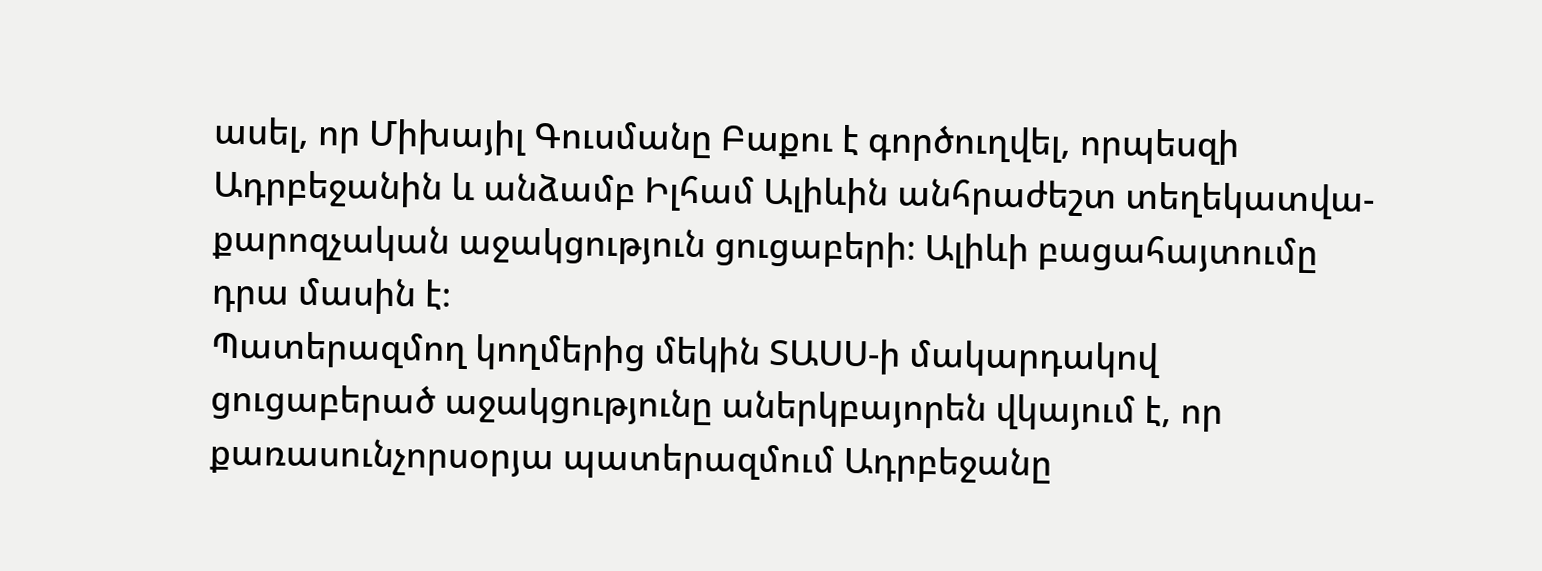ասել, որ Միխայիլ Գուսմանը Բաքու է գործուղվել, որպեսզի Ադրբեջանին և անձամբ Իլհամ Ալիևին անհրաժեշտ տեղեկատվա-քարոզչական աջակցություն ցուցաբերի։ Ալիևի բացահայտումը դրա մասին է։
Պատերազմող կողմերից մեկին ՏԱՍՍ-ի մակարդակով ցուցաբերած աջակցությունը աներկբայորեն վկայում է, որ քառասունչորսօրյա պատերազմում Ադրբեջանը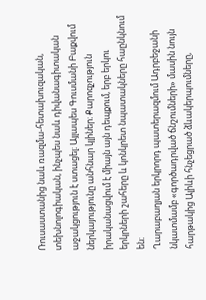Ռուսաստանից նաև ռազմա-հետախուզական, տեխնոլոգիական, ինչպես նաև դիվանագիտական աջակցություն է ստացել։ Այլապես Գուսմանի Բաքվում ներկայությունը անհնար կլիներ։ Քարոզչություն իրականացվում է միայն այն դեպքում, երբ երկու երկրների շահերը և կոնկրետ նպատակները հաընկնում են։
Ղարաբաղյան երկրորդ պատերազմում Ադրբեջանի նկատմամբ «գործադրված ճնշումների» մասին նույն հարթակից Ալիևի հնչեցրած ձևակերպումները,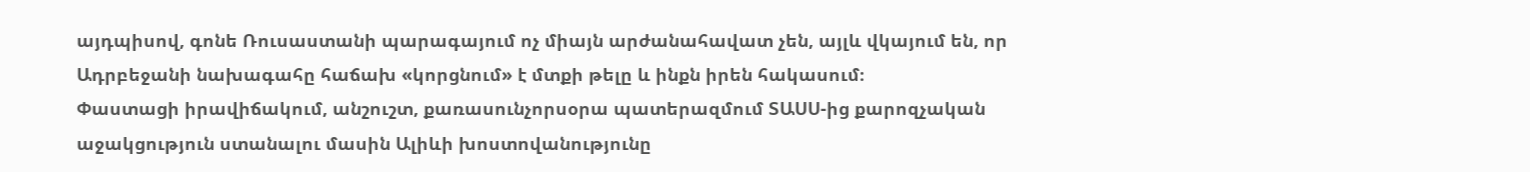այդպիսով, գոնե Ռուսաստանի պարագայում ոչ միայն արժանահավատ չեն, այլև վկայում են, որ Ադրբեջանի նախագահը հաճախ «կորցնում» է մտքի թելը և ինքն իրեն հակասում։
Փաստացի իրավիճակում, անշուշտ, քառասունչորսօրա պատերազմում ՏԱՍՍ-ից քարոզչական աջակցություն ստանալու մասին Ալիևի խոստովանությունը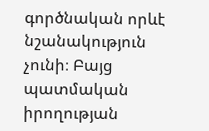գործնական որևէ նշանակություն չունի։ Բայց պատմական իրողության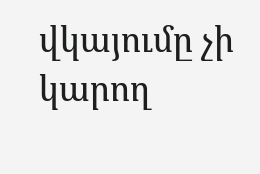վկայումը չի կարող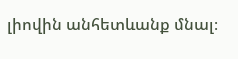լիովին անհետևանք մնալ։